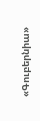«Գուբերնիա»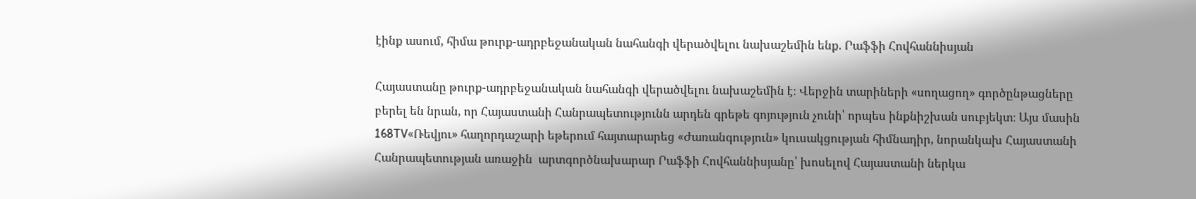էինք ասում, հիմա թուրք-ադրբեջանական նահանգի վերածվելու նախաշեմին ենք. Րաֆֆի Հովհաննիսյան

Հայաստանը թուրք-ադրբեջանական նահանգի վերածվելու նախաշեմին է։ Վերջին տարիների «սողացող» գործընթացները բերել են նրան, որ Հայաստանի Հանրապետությունն արդեն գրեթե գոյություն չունի՝ որպես ինքնիշխան սուբյեկտ։ Այս մասին 168TV«Ռեվյու» հաղորդաշարի եթերում հայտարարեց «Ժառանգություն» կուսակցության հիմնադիր, նորանկախ Հայաստանի Հանրապետության առաջին  արտգործնախարար Րաֆֆի Հովհաննիսյանը՝ խոսելով Հայաստանի ներկա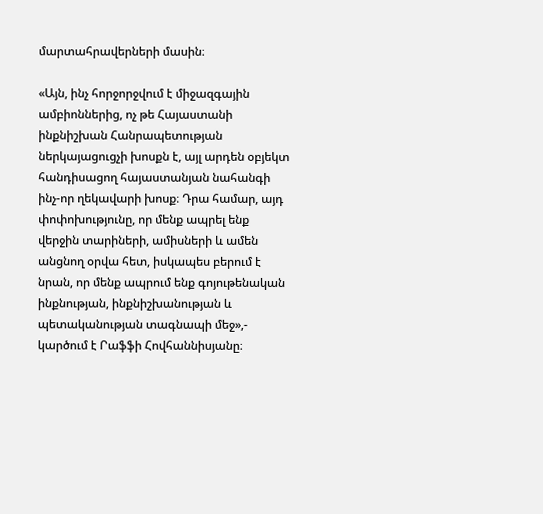մարտահրավերների մասին։

«Այն, ինչ հորջորջվում է միջազգային ամբիոններից, ոչ թե Հայաստանի ինքնիշխան Հանրապետության ներկայացուցչի խոսքն է, այլ արդեն օբյեկտ հանդիսացող հայաստանյան նահանգի ինչ-որ ղեկավարի խոսք։ Դրա համար, այդ փոփոխությունը, որ մենք ապրել ենք վերջին տարիների, ամիսների և ամեն անցնող օրվա հետ, իսկապես բերում է նրան, որ մենք ապրում ենք գոյութենական ինքնության, ինքնիշխանության և պետականության տագնապի մեջ»,- կարծում է Րաֆֆի Հովհաննիսյանը։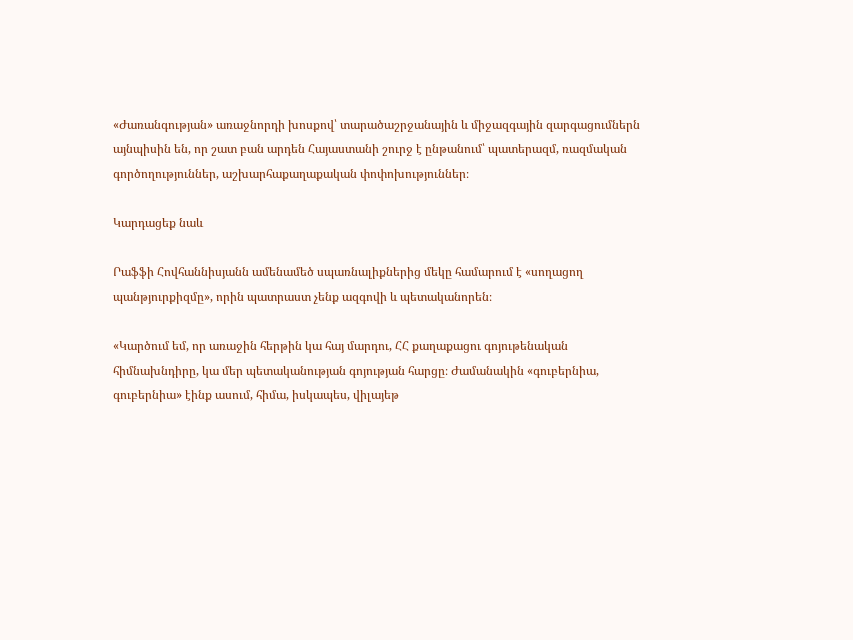«Ժառանգության» առաջնորդի խոսքով՝ տարածաշրջանային և միջազգային զարգացումներն այնպիսին են, որ շատ բան արդեն Հայաստանի շուրջ է ընթանում՝ պատերազմ, ռազմական գործողություններ, աշխարհաքաղաքական փոփոխություններ։

Կարդացեք նաև

Րաֆֆի Հովհաննիսյանն ամենամեծ սպառնալիքներից մեկը համարում է «սողացող պանթյուրքիզմը», որին պատրաստ չենք ազգովի և պետականորեն։

«Կարծում եմ, որ առաջին հերթին կա հայ մարդու, ՀՀ քաղաքացու գոյութենական հիմնախնդիրը, կա մեր պետականության գոյության հարցը։ Ժամանակին «գուբերնիա, գուբերնիա» էինք ասում, հիմա, իսկապես, վիլայեթ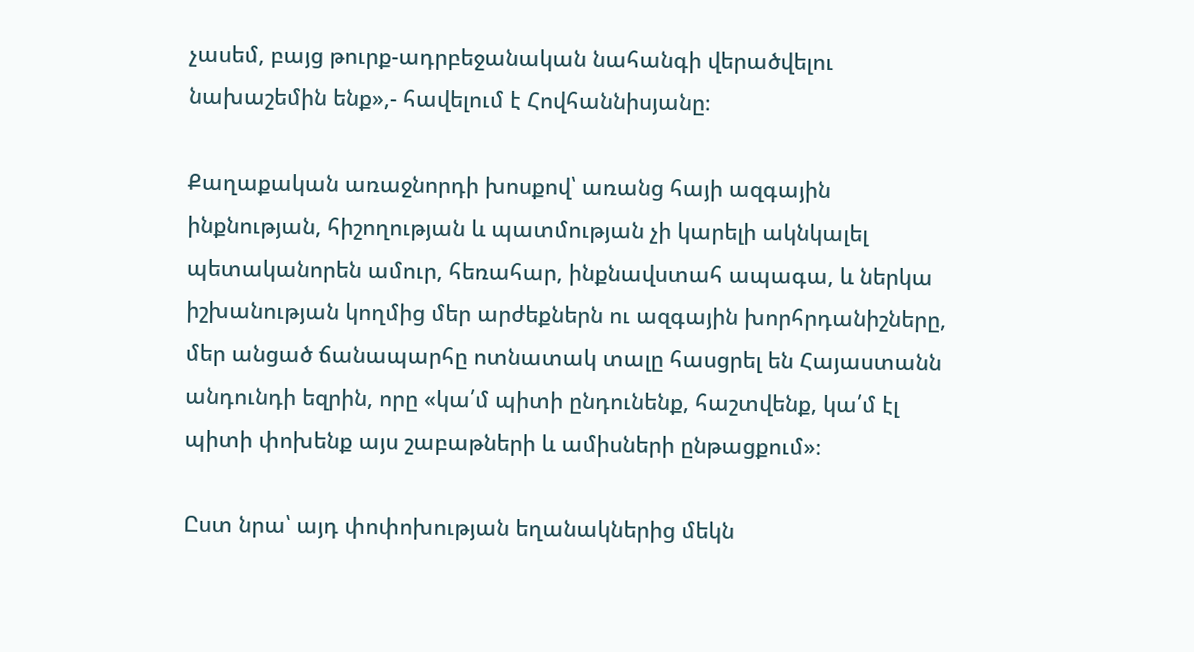չասեմ, բայց թուրք-ադրբեջանական նահանգի վերածվելու նախաշեմին ենք»,- հավելում է Հովհաննիսյանը։

Քաղաքական առաջնորդի խոսքով՝ առանց հայի ազգային ինքնության, հիշողության և պատմության չի կարելի ակնկալել պետականորեն ամուր, հեռահար, ինքնավստահ ապագա, և ներկա իշխանության կողմից մեր արժեքներն ու ազգային խորհրդանիշները, մեր անցած ճանապարհը ոտնատակ տալը հասցրել են Հայաստանն անդունդի եզրին, որը «կա՛մ պիտի ընդունենք, հաշտվենք, կա՛մ էլ պիտի փոխենք այս շաբաթների և ամիսների ընթացքում»։

Ըստ նրա՝ այդ փոփոխության եղանակներից մեկն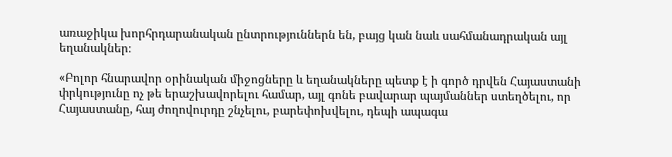առաջիկա խորհրդարանական ընտրություններն են, բայց կան նաև սահմանադրական այլ եղանակներ։

«Բոլոր հնարավոր օրինական միջոցները և եղանակները պետք է ի գործ դրվեն Հայաստանի փրկությունը ոչ թե երաշխավորելու համար, այլ գոնե բավարար պայմաններ ստեղծելու, որ Հայաստանը, հայ ժողովուրդը շնչելու, բարեփոխվելու, դեպի ապագա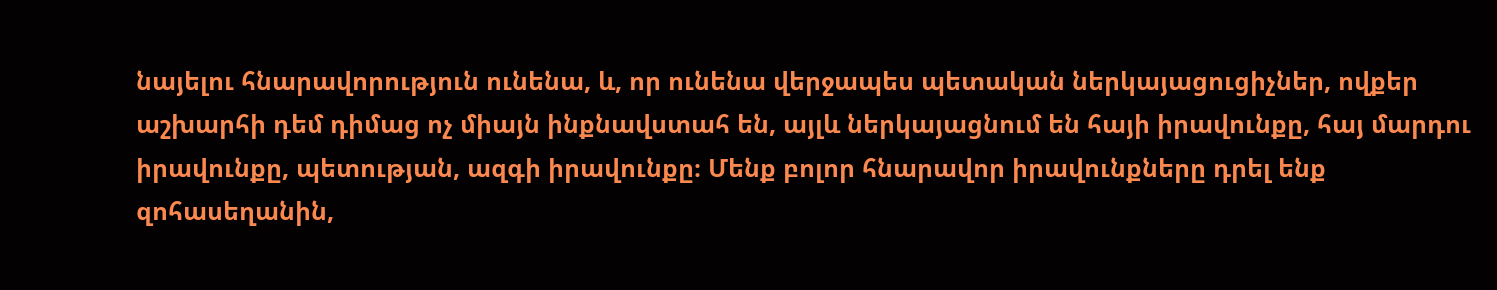նայելու հնարավորություն ունենա, և, որ ունենա վերջապես պետական ներկայացուցիչներ, ովքեր աշխարհի դեմ դիմաց ոչ միայն ինքնավստահ են, այլև ներկայացնում են հայի իրավունքը, հայ մարդու իրավունքը, պետության, ազգի իրավունքը։ Մենք բոլոր հնարավոր իրավունքները դրել ենք զոհասեղանին,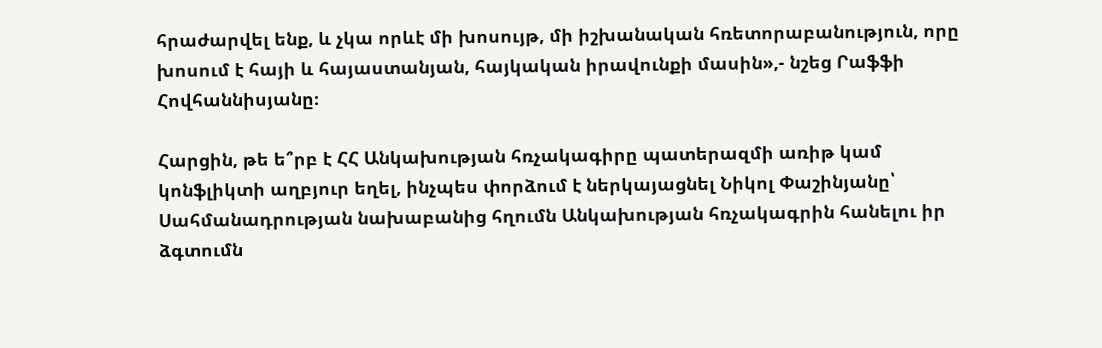հրաժարվել ենք, և չկա որևէ մի խոսույթ, մի իշխանական հռետորաբանություն, որը խոսում է հայի և հայաստանյան, հայկական իրավունքի մասին»,- նշեց Րաֆֆի Հովհաննիսյանը։

Հարցին, թե ե՞րբ է ՀՀ Անկախության հռչակագիրը պատերազմի առիթ կամ կոնֆլիկտի աղբյուր եղել, ինչպես փորձում է ներկայացնել Նիկոլ Փաշինյանը՝ Սահմանադրության նախաբանից հղումն Անկախության հռչակագրին հանելու իր ձգտումն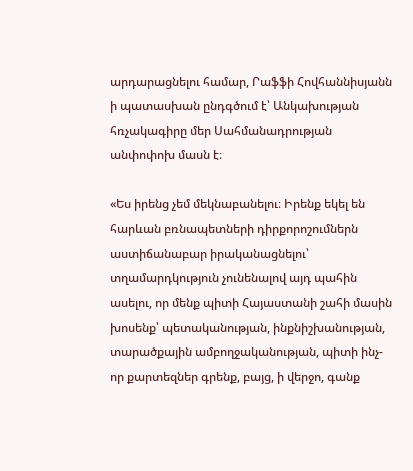արդարացնելու համար, Րաֆֆի Հովհաննիսյանն ի պատասխան ընդգծում է՝ Անկախության հռչակագիրը մեր Սահմանադրության անփոփոխ մասն է։

«Ես իրենց չեմ մեկնաբանելու։ Իրենք եկել են հարևան բռնապետների դիրքորոշումներն աստիճանաբար իրականացնելու՝ տղամարդկություն չունենալով այդ պահին ասելու, որ մենք պիտի Հայաստանի շահի մասին խոսենք՝ պետականության, ինքնիշխանության, տարածքային ամբողջականության, պիտի ինչ-որ քարտեզներ գրենք, բայց, ի վերջո, գանք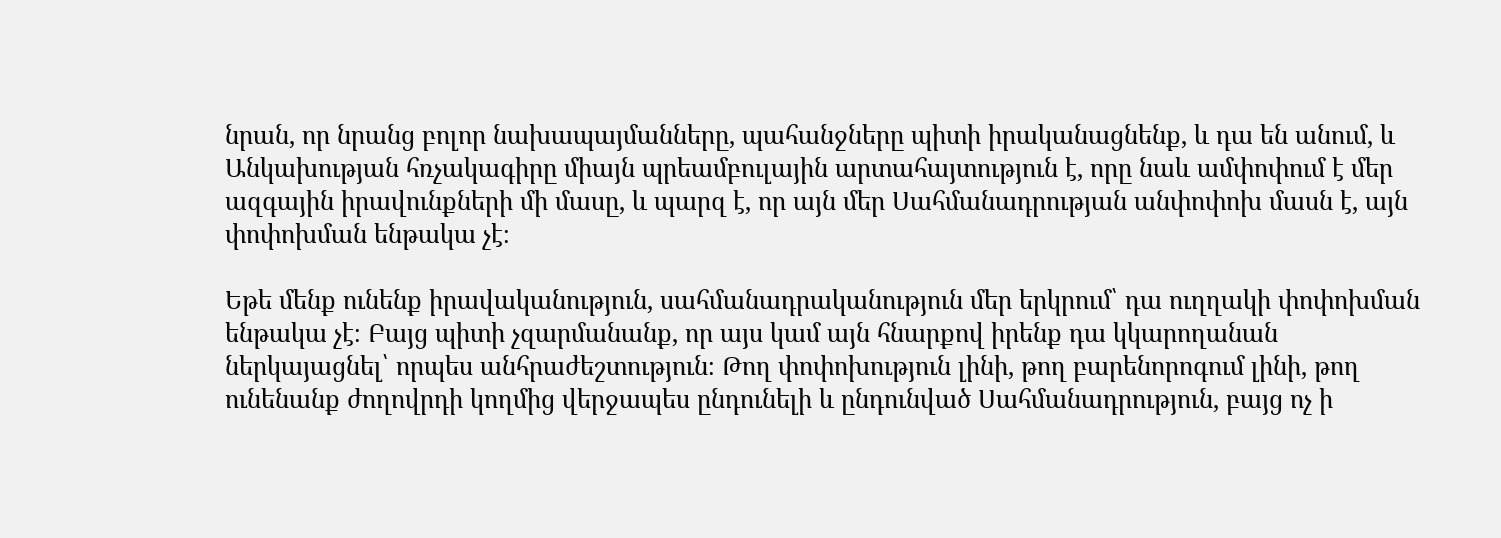նրան, որ նրանց բոլոր նախապայմանները, պահանջները պիտի իրականացնենք, և դա են անում, և Անկախության հռչակագիրը միայն պրեամբուլային արտահայտություն է, որը նաև ամփոփում է մեր ազգային իրավունքների մի մասը, և պարզ է, որ այն մեր Սահմանադրության անփոփոխ մասն է, այն փոփոխման ենթակա չէ։

Եթե մենք ունենք իրավականություն, սահմանադրականություն մեր երկրում՝ դա ուղղակի փոփոխման ենթակա չէ։ Բայց պիտի չզարմանանք, որ այս կամ այն հնարքով իրենք դա կկարողանան ներկայացնել՝ որպես անհրաժեշտություն։ Թող փոփոխություն լինի, թող բարենորոգում լինի, թող ունենանք ժողովրդի կողմից վերջապես ընդունելի և ընդունված Սահմանադրություն, բայց ոչ ի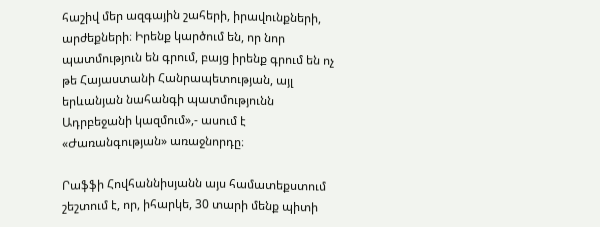հաշիվ մեր ազգային շահերի, իրավունքների, արժեքների։ Իրենք կարծում են, որ նոր պատմություն են գրում, բայց իրենք գրում են ոչ թե Հայաստանի Հանրապետության, այլ երևանյան նահանգի պատմությունն Ադրբեջանի կազմում»,- ասում է «Ժառանգության» առաջնորդը։

Րաֆֆի Հովհաննիսյանն այս համատեքստում շեշտում է, որ, իհարկե, 30 տարի մենք պիտի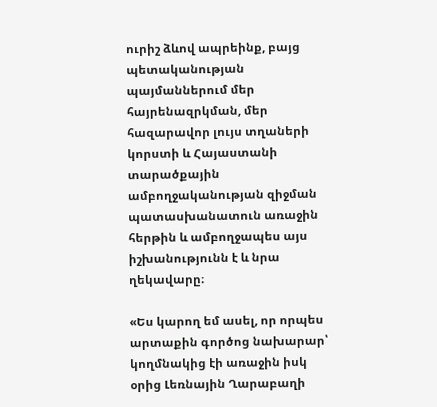ուրիշ ձևով ապրեինք, բայց պետականության պայմաններում մեր հայրենազրկման, մեր հազարավոր լույս տղաների կորստի և Հայաստանի տարածքային ամբողջականության զիջման պատասխանատուն առաջին հերթին և ամբողջապես այս իշխանությունն է և նրա ղեկավարը։

«Ես կարող եմ ասել, որ որպես արտաքին գործոց նախարար՝ կողմնակից էի առաջին իսկ օրից Լեռնային Ղարաբաղի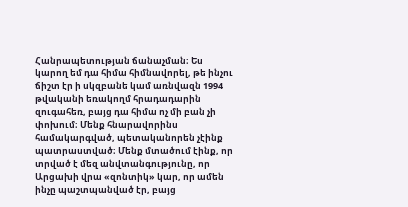Հանրապետության ճանաչման։ Ես կարող եմ դա հիմա հիմնավորել, թե ինչու ճիշտ էր ի սկզբանե կամ առնվազն 1994 թվականի եռակողմ հրադադարին զուգահեռ, բայց դա հիմա ոչ մի բան չի փոխում։ Մենք հնարավորինս համակարգված, պետականորեն չէինք պատրաստված։ Մենք մտածում էինք, որ տրված է մեզ անվտանգությունը, որ Արցախի վրա «զոնտիկ» կար, որ ամեն ինչը պաշտպանված էր, բայց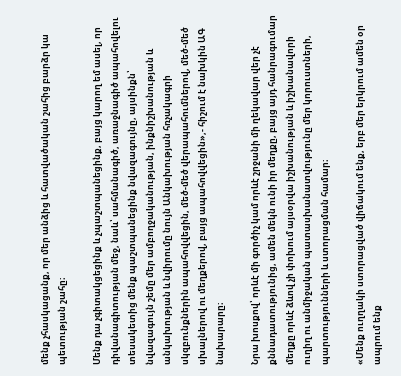մենք չհասկացանք, որ մեր անձից և հատվածական շահից բարձր կա պետության շահը։

Մենք դա չգիտակցեցինք և չպաշտպանեցինք, բայց կարող եմ ասել, որ դիվանագիտության մեջ, նաև՝ սահմանագիծ, առաջնագիծ ապահովելու տեսակետից մենք պաշտպանեցինք նվազագույնը, այսինքն՝ նվազագույն շեմը մեր ամբողջականության, ինքնիշխանության և անկախության և նվիրումը նույն Անկախության հռչակագրի սկզբունքներին ապահովվեցին, մեծ-մեծ վերապահումներով, մեծ-մեծ սխալներով ու մեղքերով, բայց ապահովվեցին»,- հիշում է նախկին ԱԳ նախարարը։

Նրա խոսքով՝ որևէ մի գործիչ կամ որևէ շրջանի մի ղեկավար վեր չէ քննադատությունից, ամեն մեկն ունի իր մեղքը, բայց այդ հանրագումար մեղքը որևէ ձևով չի փոխում այսօրվա իշխանության և իշխանավորի ուղիղ ու անմիջական պատասխանատվությունը մեր կորուստների, պարտությունների և ստորացման համար։

«Մենք ուղղակի ստորացված վիճակում ենք, երբ մեր երկրում ամեն օր ապրում ենք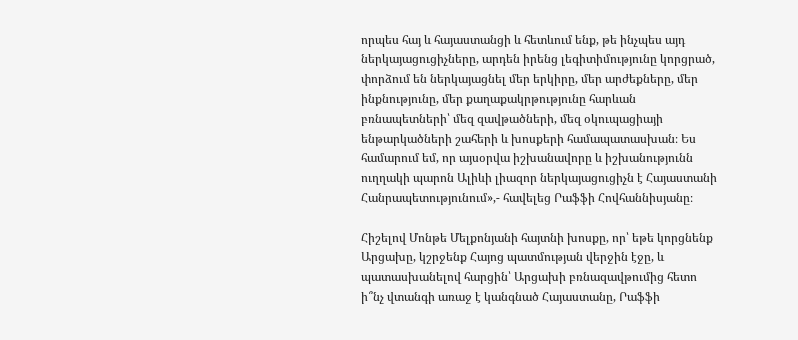որպես հայ և հայաստանցի և հետևում ենք, թե ինչպես այդ ներկայացուցիչները, արդեն իրենց լեգիտիմությունը կորցրած, փորձում են ներկայացնել մեր երկիրը, մեր արժեքները, մեր ինքնությունը, մեր քաղաքակրթությունը հարևան բռնապետների՝ մեզ զավթածների, մեզ օկուպացիայի ենթարկածների շահերի և խոսքերի համապատասխան։ Ես համարում եմ, որ այսօրվա իշխանավորը և իշխանությունն ուղղակի պարոն Ալիևի լիազոր ներկայացուցիչն է Հայաստանի Հանրապետությունում»,- հավելեց Րաֆֆի Հովհաննիսյանը։

Հիշելով Մոնթե Մելքոնյանի հայտնի խոսքը, որ՝ եթե կորցնենք Արցախը, կշրջենք Հայոց պատմության վերջին էջը, և պատասխանելով հարցին՝ Արցախի բռնազավթումից հետո ի՞նչ վտանգի առաջ է կանգնած Հայաստանը, Րաֆֆի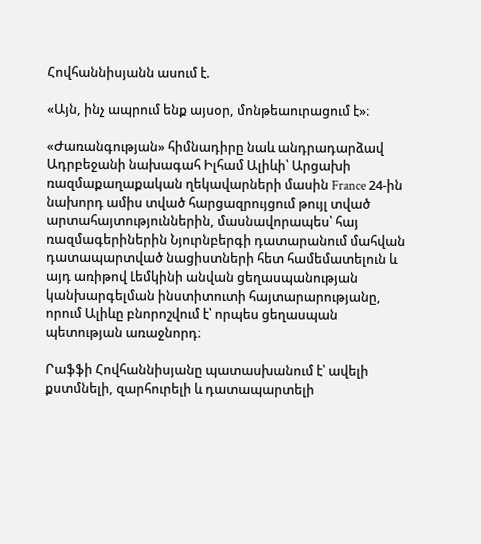Հովհաննիսյանն ասում է.

«Այն, ինչ ապրում ենք այսօր, մոնթեաուրացում է»։

«Ժառանգության» հիմնադիրը նաև անդրադարձավ Ադրբեջանի նախագահ Իլհամ Ալիևի՝ Արցախի ռազմաքաղաքական ղեկավարների մասին France 24-ին նախորդ ամիս տված հարցազրույցում թույլ տված արտահայտություններին, մասնավորապես՝ հայ ռազմագերիներին Նյուրնբերգի դատարանում մահվան դատապարտված նացիստների հետ համեմատելուն և այդ առիթով Լեմկինի անվան ցեղասպանության կանխարգելման ինստիտուտի հայտարարությանը, որում Ալիևը բնորոշվում է՝ որպես ցեղասպան պետության առաջնորդ։

Րաֆֆի Հովհաննիսյանը պատասխանում է՝ ավելի քստմնելի, զարհուրելի և դատապարտելի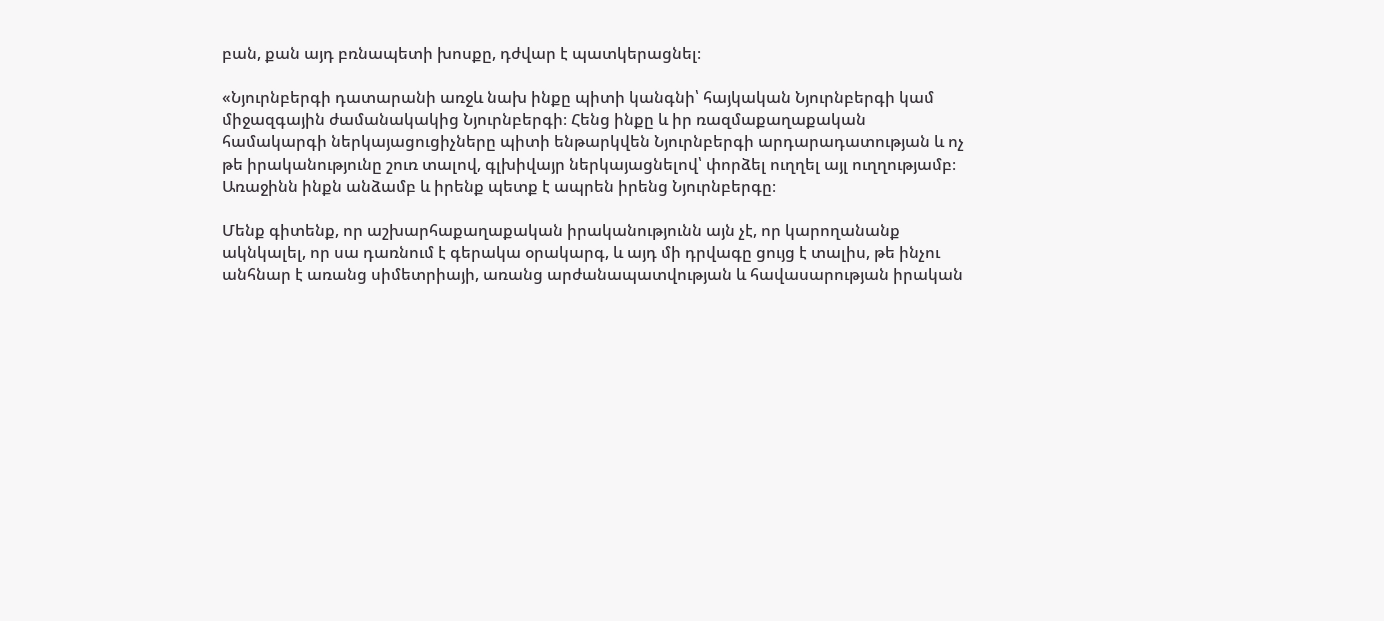բան, քան այդ բռնապետի խոսքը, դժվար է պատկերացնել։

«Նյուրնբերգի դատարանի առջև նախ ինքը պիտի կանգնի՝ հայկական Նյուրնբերգի կամ միջազգային ժամանակակից Նյուրնբերգի։ Հենց ինքը և իր ռազմաքաղաքական համակարգի ներկայացուցիչները պիտի ենթարկվեն Նյուրնբերգի արդարադատության և ոչ թե իրականությունը շուռ տալով, գլխիվայր ներկայացնելով՝ փորձել ուղղել այլ ուղղությամբ։ Առաջինն ինքն անձամբ և իրենք պետք է ապրեն իրենց Նյուրնբերգը։

Մենք գիտենք, որ աշխարհաքաղաքական իրականությունն այն չէ, որ կարողանանք ակնկալել, որ սա դառնում է գերակա օրակարգ, և այդ մի դրվագը ցույց է տալիս, թե ինչու անհնար է առանց սիմետրիայի, առանց արժանապատվության և հավասարության իրական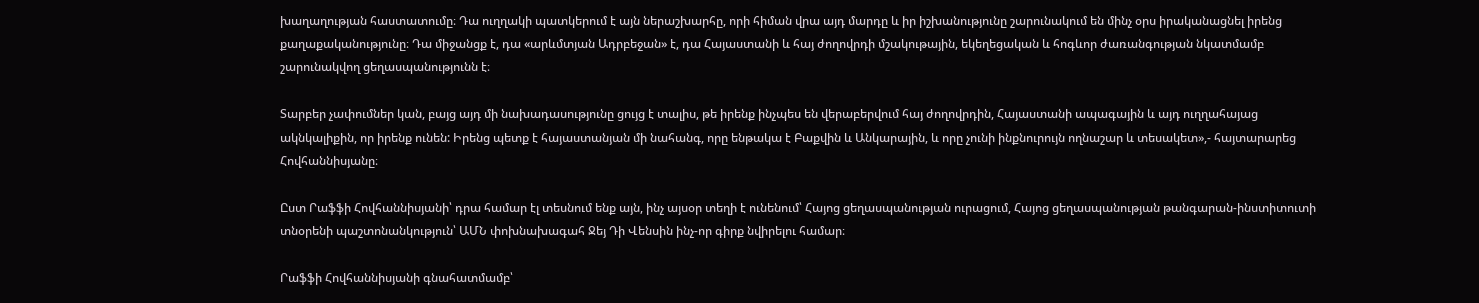խաղաղության հաստատումը։ Դա ուղղակի պատկերում է այն ներաշխարհը, որի հիման վրա այդ մարդը և իր իշխանությունը շարունակում են մինչ օրս իրականացնել իրենց քաղաքականությունը։ Դա միջանցք է, դա «արևմտյան Ադրբեջան» է, դա Հայաստանի և հայ ժողովրդի մշակութային, եկեղեցական և հոգևոր ժառանգության նկատմամբ շարունակվող ցեղասպանությունն է։

Տարբեր չափումներ կան, բայց այդ մի նախադասությունը ցույց է տալիս, թե իրենք ինչպես են վերաբերվում հայ ժողովրդին, Հայաստանի ապագային և այդ ուղղահայաց ակնկալիքին, որ իրենք ունեն: Իրենց պետք է հայաստանյան մի նահանգ, որը ենթակա է Բաքվին և Անկարային, և որը չունի ինքնուրույն ողնաշար և տեսակետ»,- հայտարարեց Հովհաննիսյանը։

Ըստ Րաֆֆի Հովհաննիսյանի՝ դրա համար էլ տեսնում ենք այն, ինչ այսօր տեղի է ունենում՝ Հայոց ցեղասպանության ուրացում, Հայոց ցեղասպանության թանգարան-ինստիտուտի տնօրենի պաշտոնանկություն՝ ԱՄՆ փոխնախագահ Ջեյ Դի Վենսին ինչ-որ գիրք նվիրելու համար։

Րաֆֆի Հովհաննիսյանի գնահատմամբ՝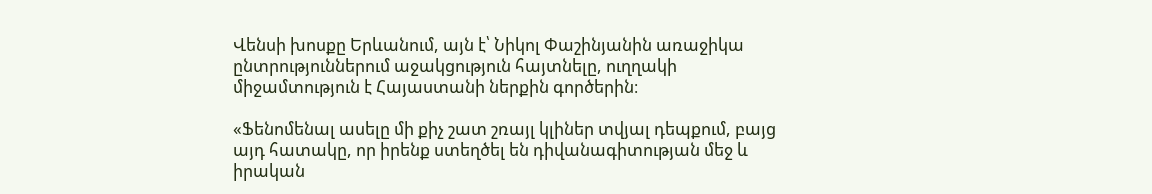Վենսի խոսքը Երևանում, այն է՝ Նիկոլ Փաշինյանին առաջիկա ընտրություններում աջակցություն հայտնելը, ուղղակի միջամտություն է Հայաստանի ներքին գործերին։

«Ֆենոմենալ ասելը մի քիչ շատ շռայլ կլիներ տվյալ դեպքում, բայց այդ հատակը, որ իրենք ստեղծել են դիվանագիտության մեջ և իրական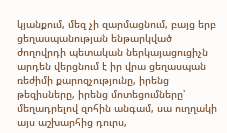կյանքում, մեզ չի զարմացնում, բայց երբ ցեղասպանության ենթարկված ժողովրդի պետական ներկայացուցիչն արդեն վերցնում է իր վրա ցեղասպան ռեժիմի քարոզչությունը, իրենց թեզիսները, իրենց մոտեցումները՝ մեղադրելով զոհին անգամ, սա ուղղակի այս աշխարհից դուրս,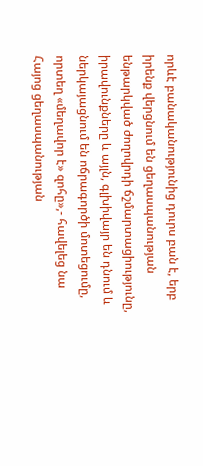որևէ բանականությունից դուրս բան է, երբ իրենք վերցնում են ցեղասպանության ենթարկված ժողովրդի ճշմարտացիությունը, իրավունքները և այլն, գլխիվայր են դնում և ներկայացնում են ոճրագործի մոտեցումը, որտեղ «մեղավոր է» զոհը»,- հավելեց նա Հայոց ցեղասպանության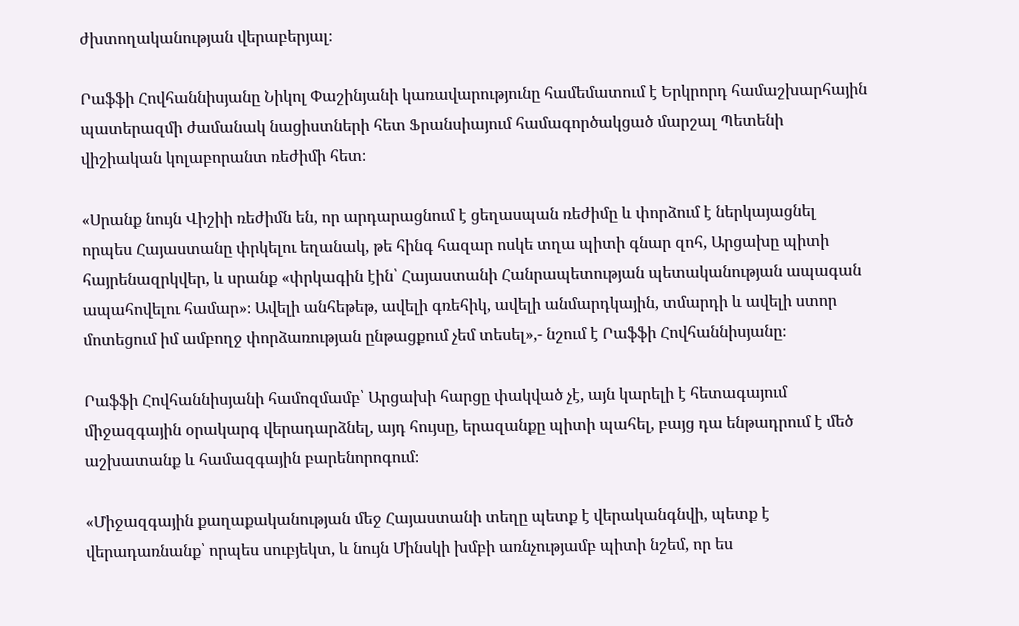ժխտողականության վերաբերյալ։

Րաֆֆի Հովհաննիսյանը Նիկոլ Փաշինյանի կառավարությունը համեմատում է Երկրորդ համաշխարհային պատերազմի ժամանակ նացիստների հետ Ֆրանսիայում համագործակցած մարշալ Պետենի վիշիական կոլաբորանտ ռեժիմի հետ։

«Սրանք նույն Վիշիի ռեժիմն են, որ արդարացնում է ցեղասպան ռեժիմը և փորձում է ներկայացնել որպես Հայաստանը փրկելու եղանակ, թե հինգ հազար ոսկե տղա պիտի գնար զոհ, Արցախը պիտի հայրենազրկվեր, և սրանք «փրկագին էին՝ Հայաստանի Հանրապետության պետականության ապագան ապահովելու համար»։ Ավելի անհեթեթ, ավելի գռեհիկ, ավելի անմարդկային, տմարդի և ավելի ստոր մոտեցում իմ ամբողջ փորձառության ընթացքում չեմ տեսել»,- նշում է Րաֆֆի Հովհաննիսյանը։

Րաֆֆի Հովհաննիսյանի համոզմամբ՝ Արցախի հարցը փակված չէ, այն կարելի է հետագայում միջազգային օրակարգ վերադարձնել, այդ հույսը, երազանքը պիտի պահել, բայց դա ենթադրում է մեծ աշխատանք և համազգային բարենորոգում։

«Միջազգային քաղաքականության մեջ Հայաստանի տեղը պետք է վերականգնվի, պետք է վերադառնանք՝ որպես սուբյեկտ, և նույն Մինսկի խմբի առնչությամբ պիտի նշեմ, որ ես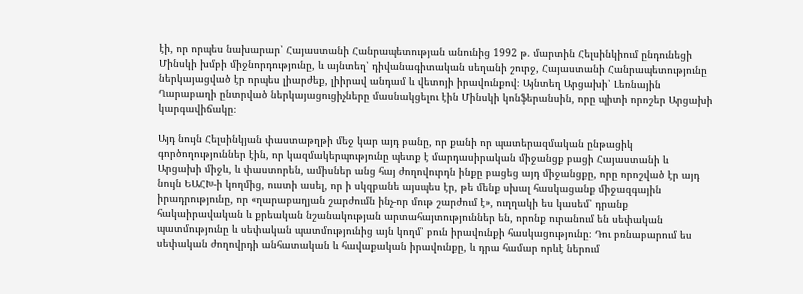էի, որ որպես նախարար՝ Հայաստանի Հանրապետության անունից 1992 թ. մարտին Հելսինկիում ընդունեցի Մինսկի խմբի միջնորդությունը, և այնտեղ՝ դիվանագիտական սեղանի շուրջ, Հայաստանի Հանրապետությունը ներկայացված էր որպես լիարժեք, լիիրավ անդամ և վետոյի իրավունքով։ Այնտեղ Արցախի՝ Լեռնային Ղարաբաղի ընտրված ներկայացուցիչները մասնակցելու էին Մինսկի կոնֆերանսին, որը պիտի որոշեր Արցախի կարգավիճակը։

Այդ նույն Հելսինկյան փաստաթղթի մեջ կար այդ բանը, որ քանի որ պատերազմական ընթացիկ գործողություններ էին, որ կազմակերպությունը պետք է մարդասիրական միջանցք բացի Հայաստանի և Արցախի միջև, և փաստորեն, ամիսներ անց հայ ժողովուրդն ինքը բացեց այդ միջանցքը, որը որոշված էր այդ նույն ԵԱՀԽ-ի կողմից, ուստի ասել, որ ի սկզբանե այսպես էր, թե մենք սխալ հասկացանք միջազգային իրադրությունը, որ «ղարաբաղյան շարժումն ինչ-որ մութ շարժում է», ուղղակի ես կասեմ՝ դրանք հակաիրավական և քրեական նշանակության արտահայտություններ են, որոնք ուրանում են սեփական պատմությունը և սեփական պատմությունից այն կողմ՝ բուն իրավունքի հասկացությունը։ Դու բռնաբարում ես սեփական ժողովրդի անհատական և հավաքական իրավունքը, և դրա համար որևէ ներում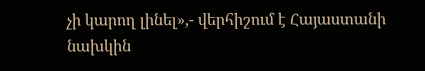չի կարող լինել»,- վերհիշում է Հայաստանի նախկին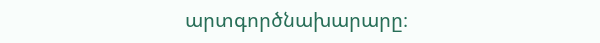արտգործնախարարը։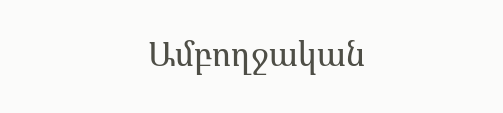Ամբողջական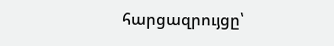հարցազրույցը՝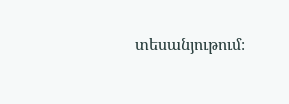տեսանյութում։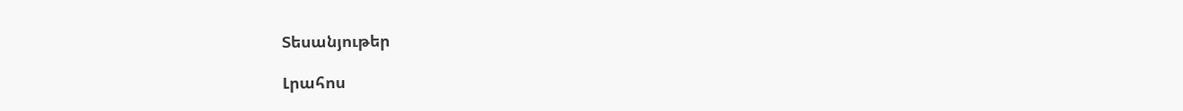Տեսանյութեր

Լրահոս